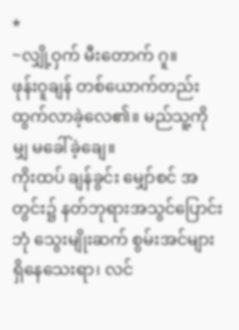*
~လျှို့ဝှက် မီးတောက် ဂူ။
ဖုန်းဝူချန် တစ်ယောက်တည်း ထွက်လာခဲ့လေ၏။ မည်သူ့ကိုမျှ မခေါ်ခဲ့ချေ။
ကိုးထပ် ချန်ခွင်း မျှော်စင် အတွင်း၌ နတ်ဘုရားအသွင်ပြောင်းဘုံ သွေးမျိုးဆက် စွမ်းအင်များ ရှိနေသေးရာ၊ လင်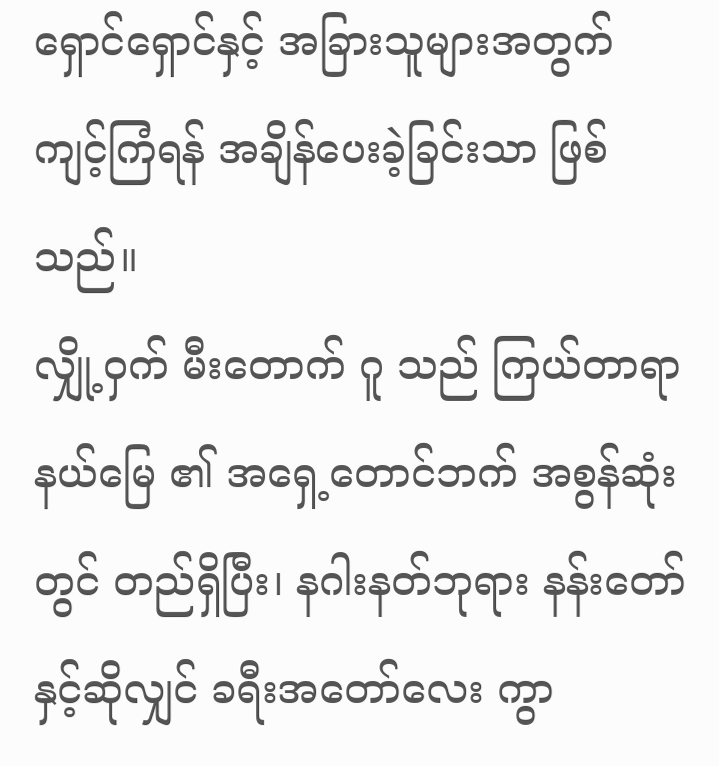ရှောင်ရှောင်နှင့် အခြားသူများအတွက် ကျင့်ကြံရန် အချိန်ပေးခဲ့ခြင်းသာ ဖြစ်သည်။
လျှို့ဝှက် မီးတောက် ဂူ သည် ကြယ်တာရာနယ်မြေ ၏ အရှေ့တောင်ဘက် အစွန်ဆုံးတွင် တည်ရှိပြီး၊ နဂါးနတ်ဘုရား နန်းတော် နှင့်ဆိုလျှင် ခရီးအတော်လေး ကွာ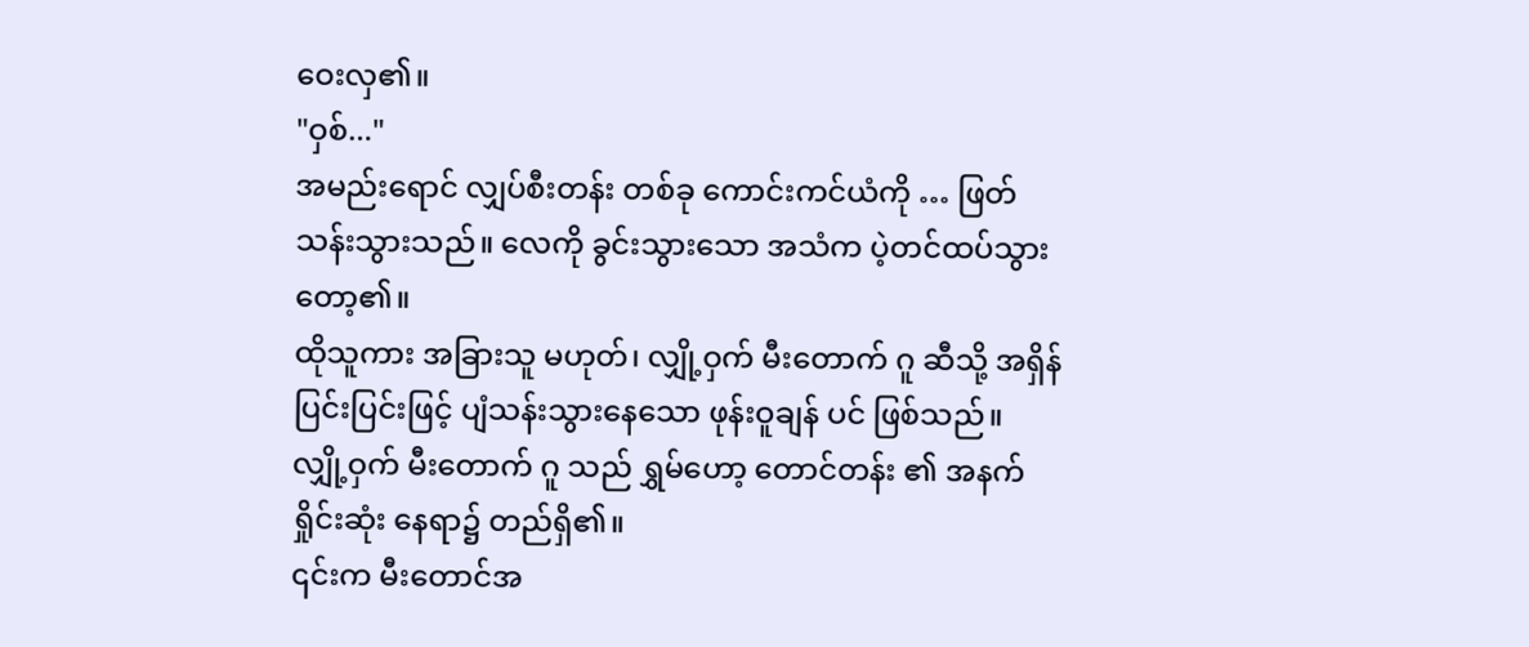ဝေးလှ၏။
"ဝှစ်..."
အမည်းရောင် လျှပ်စီးတန်း တစ်ခု ကောင်းကင်ယံကို … ဖြတ်သန်းသွားသည်။ လေကို ခွင်းသွားသော အသံက ပဲ့တင်ထပ်သွားတော့၏။
ထိုသူကား အခြားသူ မဟုတ်၊ လျှို့ဝှက် မီးတောက် ဂူ ဆီသို့ အရှိန်ပြင်းပြင်းဖြင့် ပျံသန်းသွားနေသော ဖုန်းဝူချန် ပင် ဖြစ်သည်။
လျှို့ဝှက် မီးတောက် ဂူ သည် ရွှမ်ဟော့ တောင်တန်း ၏ အနက်ရှိုင်းဆုံး နေရာ၌ တည်ရှိ၏။
၎င်းက မီးတောင်အ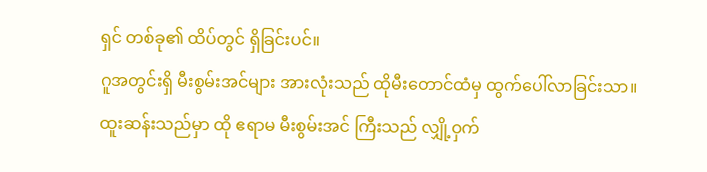ရှင် တစ်ခု၏ ထိပ်တွင် ရှိခြင်းပင်။
ဂူအတွင်းရှိ မီးစွမ်းအင်များ အားလုံးသည် ထိုမီးတောင်ထံမှ ထွက်ပေါ်လာခြင်းသာ။
ထူးဆန်းသည်မှာ ထို ဧရာမ မီးစွမ်းအင် ကြီးသည် လျှို့ဝှက်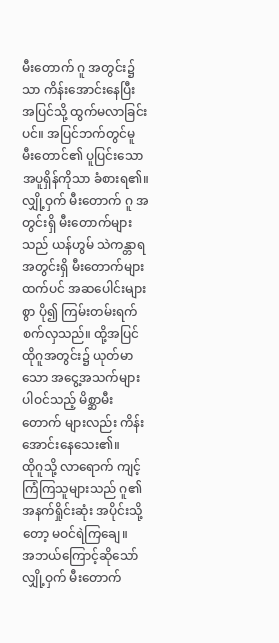မီးတောက် ဂူ အတွင်း၌သာ ကိန်းအောင်းနေပြီး အပြင်သို့ ထွက်မလာခြင်းပင်။ အပြင်ဘက်တွင်မူ မီးတောင်၏ ပူပြင်းသော အပူရှိန်ကိုသာ ခံစားရ၏။
လျှို့ဝှက် မီးတောက် ဂူ အတွင်းရှိ မီးတောက်များသည် ယန်ဟွမ် သဲကန္တာရ အတွင်းရှိ မီးတောက်များထက်ပင် အဆပေါင်းများစွာ ပို၍ ကြမ်းတမ်းရက်စက်လှသည်။ ထို့အပြင် ထိုဂူအတွင်း၌ ယုတ်မာသော အငွေ့အသက်များ ပါဝင်သည့် မိစ္ဆာမီးတောက် များလည်း ကိန်းအောင်းနေသေး၏။
ထိုဂူသို့ လာရောက် ကျင့်ကြံကြသူများသည် ဂူ၏ အနက်ရှိုင်းဆုံး အပိုင်းသို့တော့ မဝင်ရဲကြချေ။
အဘယ်ကြောင့်ဆိုသော် လျှို့ဝှက် မီးတောက်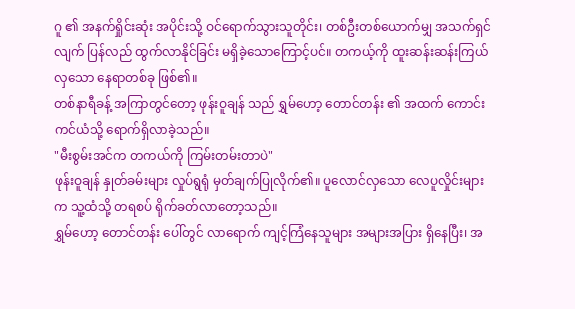ဂူ ၏ အနက်ရှိုင်းဆုံး အပိုင်းသို့ ဝင်ရောက်သွားသူတိုင်း၊ တစ်ဦးတစ်ယောက်မျှ အသက်ရှင်လျက် ပြန်လည် ထွက်လာနိုင်ခြင်း မရှိခဲ့သောကြောင့်ပင်။ တကယ့်ကို ထူးဆန်းဆန်းကြယ်လှသော နေရာတစ်ခု ဖြစ်၏။
တစ်နာရီခန့် အကြာတွင်တော့ ဖုန်းဝူချန် သည် ရွှမ်ဟော့ တောင်တန်း ၏ အထက် ကောင်းကင်ယံသို့ ရောက်ရှိလာခဲ့သည်။
"မီးစွမ်းအင်က တကယ်ကို ကြမ်းတမ်းတာပဲ"
ဖုန်းဝူချန် နှုတ်ခမ်းများ လှုပ်ရွရုံ မှတ်ချက်ပြုလိုက်၏။ ပူလောင်လှသော လေပူလှိုင်းများက သူ့ထံသို့ တရစပ် ရိုက်ခတ်လာတော့သည်။
ရွှမ်ဟော့ တောင်တန်း ပေါ်တွင် လာရောက် ကျင့်ကြံနေသူများ အများအပြား ရှိနေပြီး၊ အ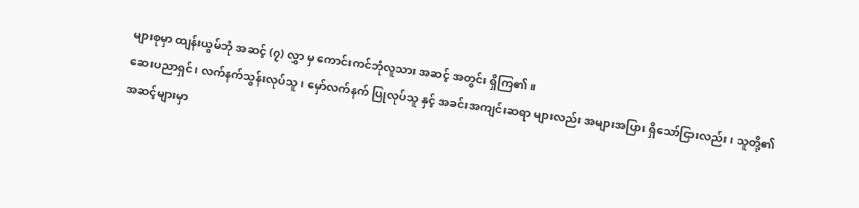များစုမှာ ထျန်းယွမ်ဘုံ အဆင့် (၇) လွှာ မှ ကောင်းကင်ဘုံလူသား အဆင့် အတွင်း ရှိကြ၏။
ဆေးပညာရှင်၊ လက်နက်သွန်းလုပ်သူ၊ မှော်လက်နက် ပြုလုပ်သူ နှင့် အခင်းအကျင်းဆရာ များလည်း အများအပြား ရှိသော်ငြားလည်း၊ သူတို့၏ အဆင့်များမှာ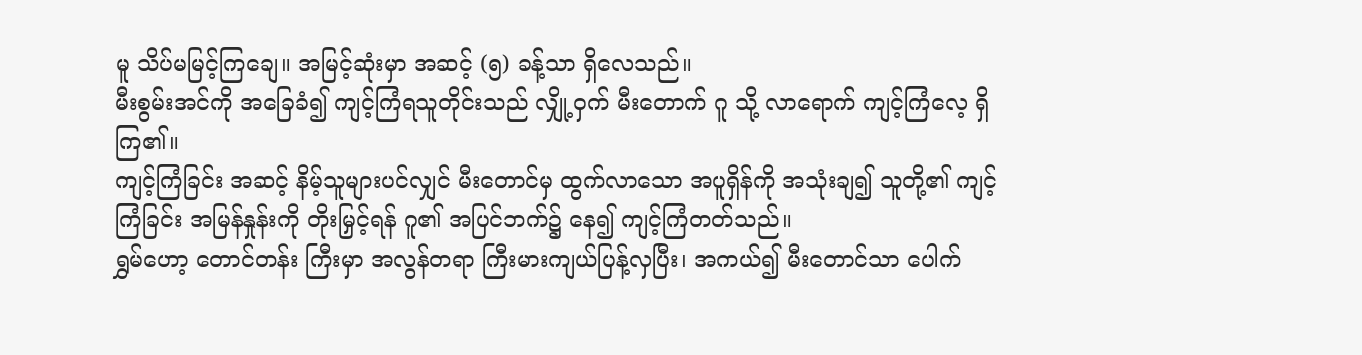မူ သိပ်မမြင့်ကြချေ။ အမြင့်ဆုံးမှာ အဆင့် (၅) ခန့်သာ ရှိလေသည်။
မီးစွမ်းအင်ကို အခြေခံ၍ ကျင့်ကြံရသူတိုင်းသည် လျှို့ဝှက် မီးတောက် ဂူ သို့ လာရောက် ကျင့်ကြံလေ့ ရှိကြ၏။
ကျင့်ကြံခြင်း အဆင့် နိမ့်သူများပင်လျှင် မီးတောင်မှ ထွက်လာသော အပူရှိန်ကို အသုံးချ၍ သူတို့၏ ကျင့်ကြံခြင်း အမြန်နှုန်းကို တိုးမြှင့်ရန် ဂူ၏ အပြင်ဘက်၌ နေ၍ ကျင့်ကြံတတ်သည်။
ရွှမ်ဟော့ တောင်တန်း ကြီးမှာ အလွန်တရာ ကြီးမားကျယ်ပြန့်လှပြီး၊ အကယ်၍ မီးတောင်သာ ပေါက်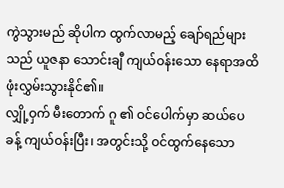ကွဲသွားမည် ဆိုပါက ထွက်လာမည့် ချော်ရည်များသည် ယူဇနာ သောင်းချီ ကျယ်ဝန်းသော နေရာအထိ ဖုံးလွှမ်းသွားနိုင်၏။
လျှို့ဝှက် မီးတောက် ဂူ ၏ ဝင်ပေါက်မှာ ဆယ်ပေ ခန့် ကျယ်ဝန်းပြီး၊ အတွင်းသို့ ဝင်ထွက်နေသော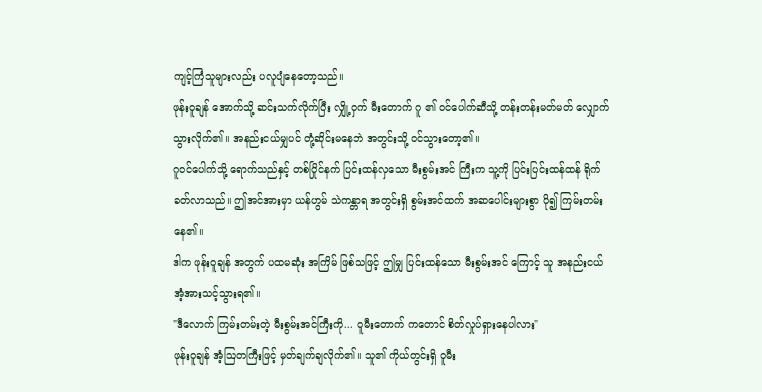ကျင့်ကြံသူများလည်း ပလူပျံနေတော့သည်။
ဖုန်းဝူချန် အောက်သို့ ဆင်းသက်လိုက်ပြီး လျှို့ဝှက် မီးတောက် ဂူ ၏ ဝင်ပေါက်ဆီသို့ တန်းတန်းမတ်မတ် လျှောက်သွားလိုက်၏။ အနည်းငယ်မျှပင် တုံ့ဆိုင်းမနေဘဲ အတွင်းသို့ ဝင်သွားတော့၏။
ဂူဝင်ပေါက်သို့ ရောက်သည်နှင့် တစ်ပြိုင်နက် ပြင်းထန်လှသော မီးစွမ်းအင် ကြီးက သူ့ကို ပြင်းပြင်းထန်ထန် ရိုက်ခတ်လာသည်။ ဤအင်အားမှာ ယန်ဟွမ် သဲကန္တာရ အတွင်းရှိ စွမ်းအင်ထက် အဆပေါင်းများစွာ ပို၍ ကြမ်းတမ်းနေ၏။
ဒါက ဖုန်းဝူချန် အတွက် ပထမဆုံး အကြိမ် ဖြစ်သဖြင့် ဤမျှ ပြင်းထန်သော မီးစွမ်းအင် ကြောင့် သူ အနည်းငယ် အံ့အားသင့်သွားရ၏။
"ဒီလောက် ကြမ်းတမ်းတဲ့ မီးစွမ်းအင်ကြီးကို... ဝူမီးတောက် ကတောင် စိတ်လှုပ်ရှားနေပါလား"
ဖုန်းဝူချန် အံ့ဩတကြီးဖြင့် မှတ်ချက်ချလိုက်၏။ သူ၏ ကိုယ်တွင်းရှိ ဝူမီး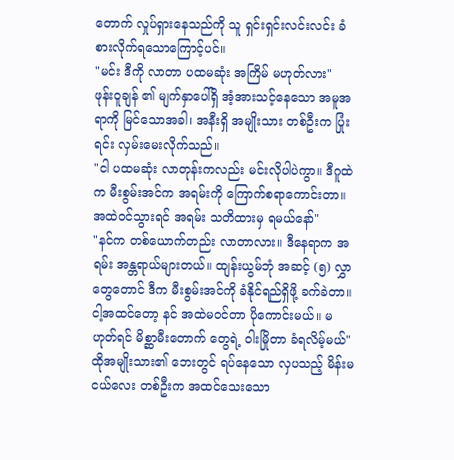တောက် လှုပ်ရှားနေသည်ကို သူ ရှင်းရှင်းလင်းလင်း ခံစားလိုက်ရသောကြောင့်ပင်။
"မင်း ဒီကို လာတာ ပထမဆုံး အကြိမ် မဟုတ်လား"
ဖုန်းဝူချန် ၏ မျက်နှာပေါ်ရှိ အံ့အားသင့်နေသော အမူအရာကို မြင်သောအခါ၊ အနီးရှိ အမျိုးသား တစ်ဦးက ပြုံးရင်း လှမ်းမေးလိုက်သည်။
"ငါ ပထမဆုံး လာတုန်းကလည်း မင်းလိုပါပဲကွာ။ ဒီဂူထဲက မီးစွမ်းအင်က အရမ်းကို ကြောက်စရာကောင်းတာ။ အထဲဝင်သွားရင် အရမ်း သတိထားမှ ရမယ်နော်"
"နင်က တစ်ယောက်တည်း လာတာလား။ ဒီနေရာက အရမ်း အန္တရာယ်များတယ်။ ထျန်းယွမ်ဘုံ အဆင့် (၅) လွှာ တွေတောင် ဒီက မီးစွမ်းအင်ကို ခံနိုင်ရည်ရှိဖို့ ခက်ခဲတာ။ ငါ့အထင်တော့ နင် အထဲမဝင်တာ ပိုကောင်းမယ်။ မဟုတ်ရင် မိစ္ဆာမီးတောက် တွေရဲ့ ဝါးမြိုတာ ခံရလိမ့်မယ်"
ထိုအမျိုးသား၏ ဘေးတွင် ရပ်နေသော လှပသည့် မိန်းမငယ်လေး တစ်ဦးက အထင်သေးသော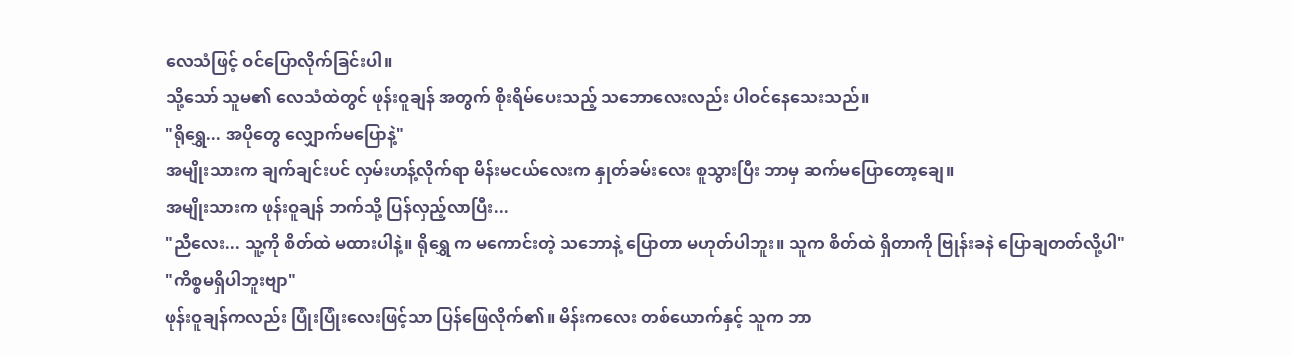လေသံဖြင့် ဝင်ပြောလိုက်ခြင်းပါ။
သို့သော် သူမ၏ လေသံထဲတွင် ဖုန်းဝူချန် အတွက် စိုးရိမ်ပေးသည့် သဘောလေးလည်း ပါဝင်နေသေးသည်။
"ရိုရွှေ... အပိုတွေ လျှောက်မပြောနဲ့"
အမျိုးသားက ချက်ချင်းပင် လှမ်းဟန့်လိုက်ရာ မိန်းမငယ်လေးက နှုတ်ခမ်းလေး စူသွားပြီး ဘာမှ ဆက်မပြောတော့ချေ။
အမျိုးသားက ဖုန်းဝူချန် ဘက်သို့ ပြန်လှည့်လာပြီး...
"ညီလေး... သူ့ကို စိတ်ထဲ မထားပါနဲ့။ ရိုရွှေ က မကောင်းတဲ့ သဘောနဲ့ ပြောတာ မဟုတ်ပါဘူး။ သူက စိတ်ထဲ ရှိတာကို ဗြုန်းခနဲ ပြောချတတ်လို့ပါ"
"ကိစ္စမရှိပါဘူးဗျာ"
ဖုန်းဝူချန်ကလည်း ပြုံးပြုံးလေးဖြင့်သာ ပြန်ဖြေလိုက်၏။ မိန်းကလေး တစ်ယောက်နှင့် သူက ဘာ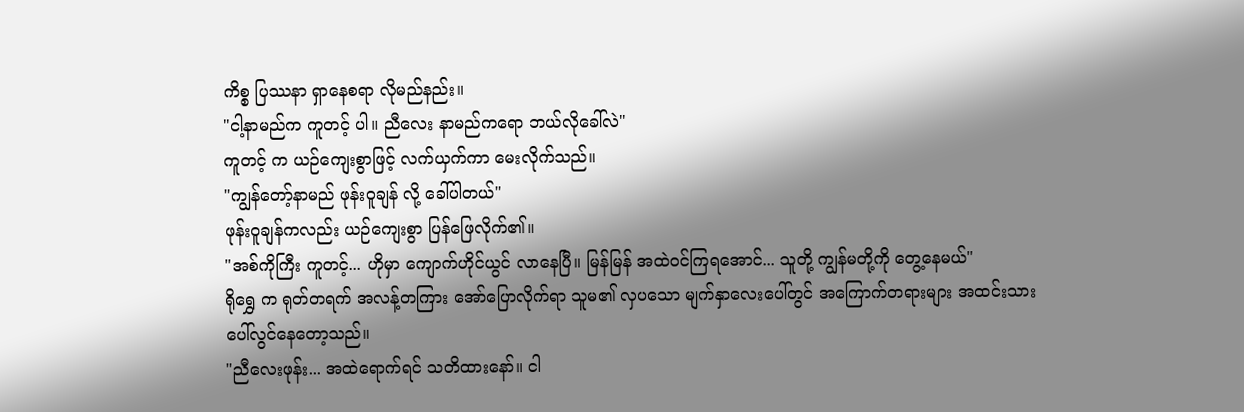ကိစ္စ ပြဿနာ ရှာနေစရာ လိုမည်နည်း။
"ငါ့နာမည်က ကူတင့် ပါ။ ညီလေး နာမည်ကရော ဘယ်လိုခေါ်လဲ"
ကူတင့် က ယဉ်ကျေးစွာဖြင့် လက်ယှက်ကာ မေးလိုက်သည်။
"ကျွန်တော့်နာမည် ဖုန်းဝူချန် လို့ ခေါ်ပါတယ်"
ဖုန်းဝူချန်ကလည်း ယဉ်ကျေးစွာ ပြန်ဖြေလိုက်၏။
"အစ်ကိုကြီး ကူတင့်... ဟိုမှာ ကျောက်ဟိုင်ယွင် လာနေပြီ။ မြန်မြန် အထဲဝင်ကြရအောင်... သူတို့ ကျွန်မတို့ကို တွေ့နေမယ်"
ရိုရွှေ က ရုတ်တရက် အလန့်တကြား အော်ပြောလိုက်ရာ သူမ၏ လှပသော မျက်နှာလေးပေါ်တွင် အကြောက်တရားများ အထင်းသား ပေါ်လွင်နေတော့သည်။
"ညီလေးဖုန်း... အထဲရောက်ရင် သတိထားနော်။ ငါ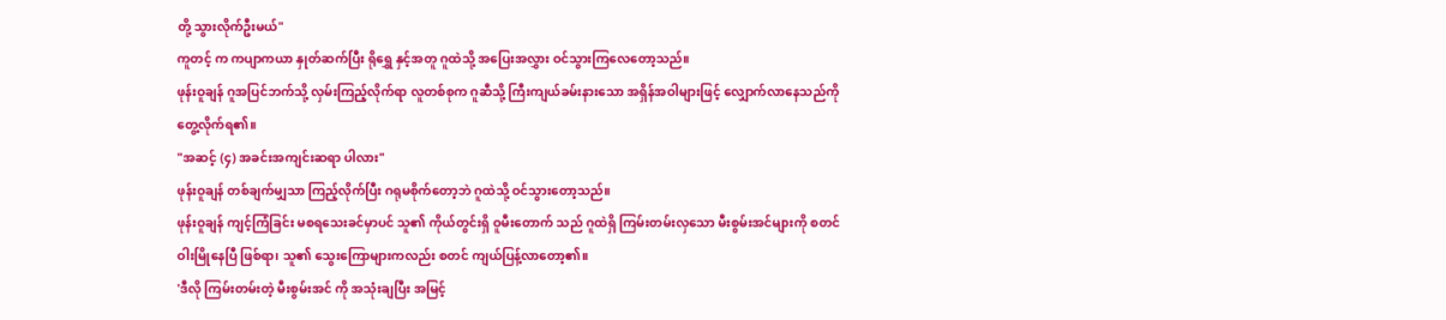တို့ သွားလိုက်ဦးမယ်"
ကူတင့် က ကပျာကယာ နှုတ်ဆက်ပြီး ရိုရွှေ နှင့်အတူ ဂူထဲသို့ အပြေးအလွှား ဝင်သွားကြလေတော့သည်။
ဖုန်းဝူချန် ဂူအပြင်ဘက်သို့ လှမ်းကြည့်လိုက်ရာ လူတစ်စုက ဂူဆီသို့ ကြီးကျယ်ခမ်းနားသော အရှိန်အဝါများဖြင့် လျှောက်လာနေသည်ကို တွေ့လိုက်ရ၏။
"အဆင့် (၄) အခင်းအကျင်းဆရာ ပါလား"
ဖုန်းဝူချန် တစ်ချက်မျှသာ ကြည့်လိုက်ပြီး ဂရုမစိုက်တော့ဘဲ ဂူထဲသို့ ဝင်သွားတော့သည်။
ဖုန်းဝူချန် ကျင့်ကြံခြင်း မစရသေးခင်မှာပင် သူ၏ ကိုယ်တွင်းရှိ ဝူမီးတောက် သည် ဂူထဲရှိ ကြမ်းတမ်းလှသော မီးစွမ်းအင်များကို စတင် ဝါးမြိုနေပြီ ဖြစ်ရာ၊ သူ၏ သွေးကြောများကလည်း စတင် ကျယ်ပြန့်လာတော့၏။
'ဒီလို ကြမ်းတမ်းတဲ့ မီးစွမ်းအင် ကို အသုံးချပြီး အမြင့်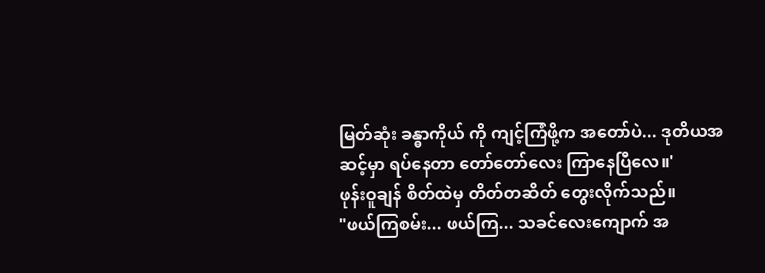မြတ်ဆုံး ခန္ဓာကိုယ် ကို ကျင့်ကြံဖို့က အတော်ပဲ... ဒုတိယအဆင့်မှာ ရပ်နေတာ တော်တော်လေး ကြာနေပြီလေ။'
ဖုန်းဝူချန် စိတ်ထဲမှ တိတ်တဆိတ် တွေးလိုက်သည်။
"ဖယ်ကြစမ်း... ဖယ်ကြ... သခင်လေးကျောက် အ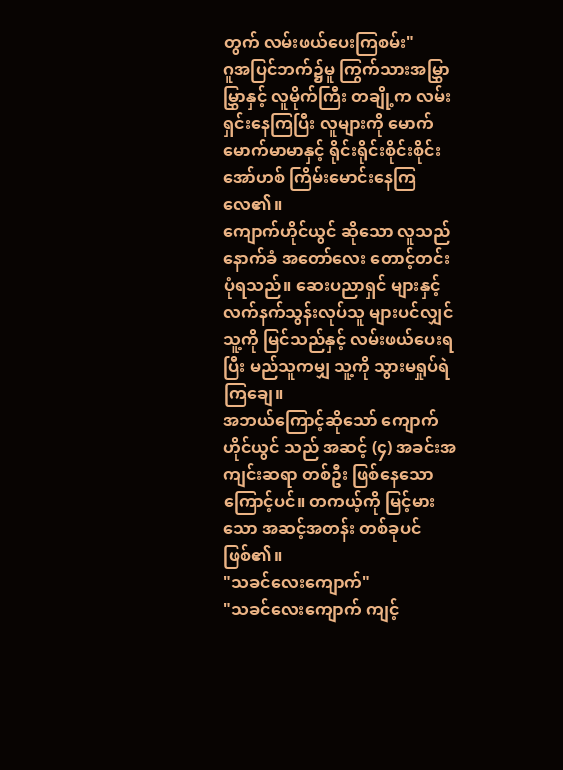တွက် လမ်းဖယ်ပေးကြစမ်း"
ဂူအပြင်ဘက်၌မူ ကြွက်သားအမြွှာမြွှာနှင့် လူမိုက်ကြီး တချို့က လမ်းရှင်းနေကြပြီး လူများကို မောက်မောက်မာမာနှင့် ရိုင်းရိုင်းစိုင်းစိုင်း အော်ဟစ် ကြိမ်းမောင်းနေကြလေ၏။
ကျောက်ဟိုင်ယွင် ဆိုသော လူသည် နောက်ခံ အတော်လေး တောင့်တင်းပုံရသည်။ ဆေးပညာရှင် များနှင့် လက်နက်သွန်းလုပ်သူ များပင်လျှင် သူ့ကို မြင်သည်နှင့် လမ်းဖယ်ပေးရပြီး မည်သူကမျှ သူ့ကို သွားမရှုပ်ရဲကြချေ။
အဘယ်ကြောင့်ဆိုသော် ကျောက်ဟိုင်ယွင် သည် အဆင့် (၄) အခင်းအကျင်းဆရာ တစ်ဦး ဖြစ်နေသောကြောင့်ပင်။ တကယ့်ကို မြင့်မားသော အဆင့်အတန်း တစ်ခုပင် ဖြစ်၏။
"သခင်လေးကျောက်"
"သခင်လေးကျောက် ကျင့်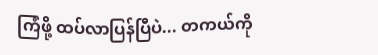ကြံဖို့ ထပ်လာပြန်ပြီပဲ... တကယ်ကို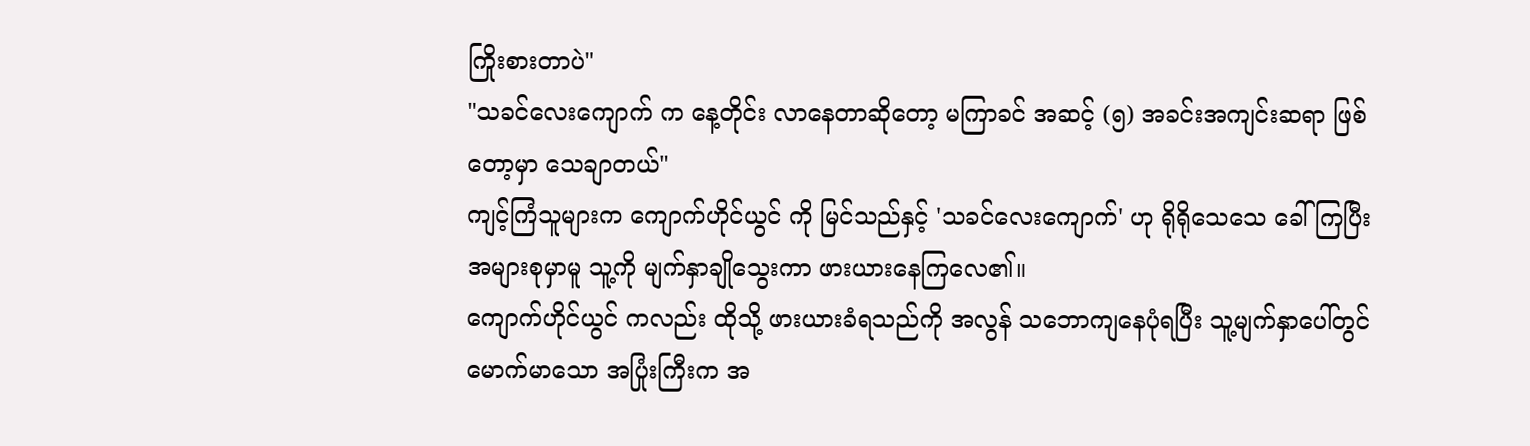ကြိုးစားတာပဲ"
"သခင်လေးကျောက် က နေ့တိုင်း လာနေတာဆိုတော့ မကြာခင် အဆင့် (၅) အခင်းအကျင်းဆရာ ဖြစ်တော့မှာ သေချာတယ်"
ကျင့်ကြံသူများက ကျောက်ဟိုင်ယွင် ကို မြင်သည်နှင့် 'သခင်လေးကျောက်' ဟု ရိုရိုသေသေ ခေါ်ကြပြီး အများစုမှာမူ သူ့ကို မျက်နှာချိုသွေးကာ ဖားယားနေကြလေ၏။
ကျောက်ဟိုင်ယွင် ကလည်း ထိုသို့ ဖားယားခံရသည်ကို အလွန် သဘောကျနေပုံရပြီး သူ့မျက်နှာပေါ်တွင် မောက်မာသော အပြုံးကြီးက အ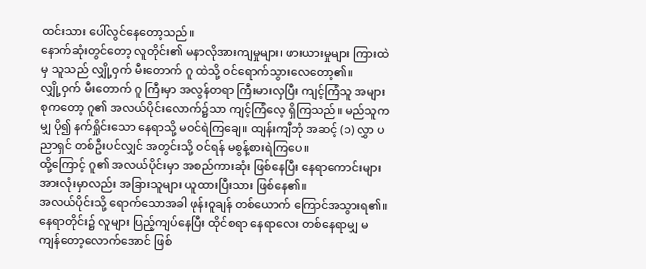ထင်းသား ပေါ်လွင်နေတော့သည်။
နောက်ဆုံးတွင်တော့ လူတိုင်း၏ မနာလိုအားကျမှုများ၊ ဖားယားမှုများ ကြားထဲမှ သူသည် လျှို့ဝှက် မီးတောက် ဂူ ထဲသို့ ဝင်ရောက်သွားလေတော့၏။
လျှို့ဝှက် မီးတောက် ဂူ ကြီးမှာ အလွန်တရာ ကြီးမားလှပြီး ကျင့်ကြံသူ အများစုကတော့ ဂူ၏ အလယ်ပိုင်းလောက်၌သာ ကျင့်ကြံလေ့ ရှိကြသည်။ မည်သူကမျှ ပို၍ နက်ရှိုင်းသော နေရာသို့ မဝင်ရဲကြချေ။ ထျန်းကျီဘုံ အဆင့် (၁) လွှာ ပညာရှင် တစ်ဦးပင်လျှင် အတွင်းသို့ ဝင်ရန် မစွန့်စားရဲကြပေ။
ထို့ကြောင့် ဂူ၏ အလယ်ပိုင်းမှာ အစည်ကားဆုံး ဖြစ်နေပြီး နေရာကောင်းများ အားလုံးမှာလည်း အခြားသူများ ယူထားပြီးသား ဖြစ်နေ၏။
အလယ်ပိုင်းသို့ ရောက်သောအခါ ဖုန်းဝူချန် တစ်ယောက် ကြောင်အသွားရ၏။ နေရာတိုင်း၌ လူများ ပြည့်ကျပ်နေပြီး ထိုင်စရာ နေရာလေး တစ်နေရာမျှ မကျန်တော့လောက်အောင် ဖြစ်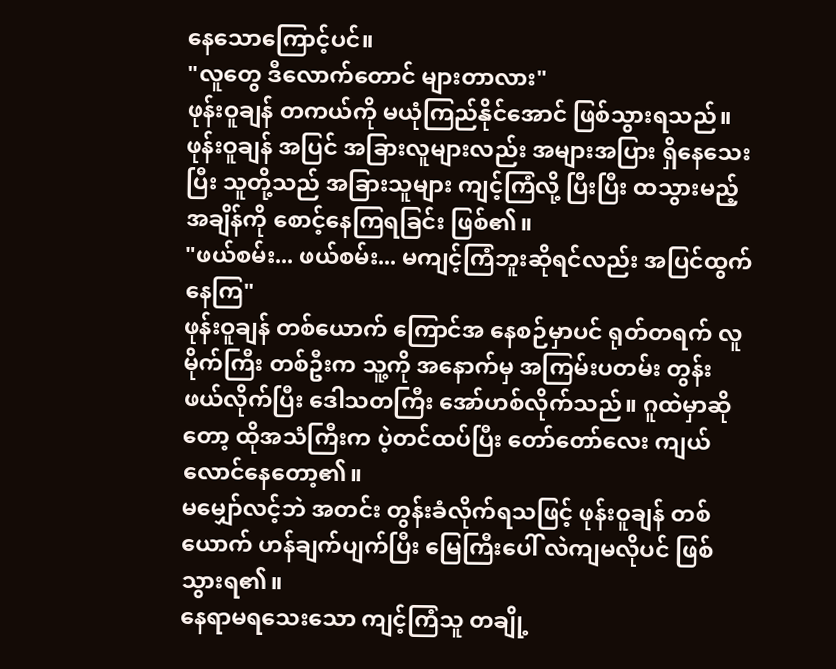နေသောကြောင့်ပင်။
"လူတွေ ဒီလောက်တောင် များတာလား"
ဖုန်းဝူချန် တကယ်ကို မယုံကြည်နိုင်အောင် ဖြစ်သွားရသည်။
ဖုန်းဝူချန် အပြင် အခြားလူများလည်း အများအပြား ရှိနေသေးပြီး သူတို့သည် အခြားသူများ ကျင့်ကြံလို့ ပြီးပြီး ထသွားမည့် အချိန်ကို စောင့်နေကြရခြင်း ဖြစ်၏။
"ဖယ်စမ်း... ဖယ်စမ်း... မကျင့်ကြံဘူးဆိုရင်လည်း အပြင်ထွက်နေကြ"
ဖုန်းဝူချန် တစ်ယောက် ကြောင်အ နေစဉ်မှာပင် ရုတ်တရက် လူမိုက်ကြီး တစ်ဦးက သူ့ကို အနောက်မှ အကြမ်းပတမ်း တွန်းဖယ်လိုက်ပြီး ဒေါသတကြီး အော်ဟစ်လိုက်သည်။ ဂူထဲမှာဆိုတော့ ထိုအသံကြီးက ပဲ့တင်ထပ်ပြီး တော်တော်လေး ကျယ်လောင်နေတော့၏။
မမျှော်လင့်ဘဲ အတင်း တွန်းခံလိုက်ရသဖြင့် ဖုန်းဝူချန် တစ်ယောက် ဟန်ချက်ပျက်ပြီး မြေကြီးပေါ် လဲကျမလိုပင် ဖြစ်သွားရ၏။
နေရာမရသေးသော ကျင့်ကြံသူ တချို့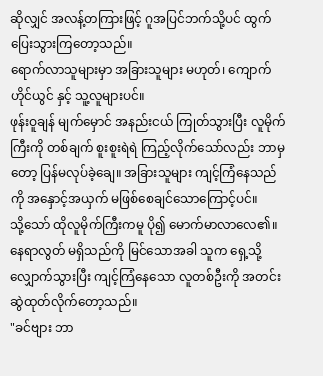ဆိုလျှင် အလန့်တကြားဖြင့် ဂူအပြင်ဘက်သို့ပင် ထွက်ပြေးသွားကြတော့သည်။
ရောက်လာသူများမှာ အခြားသူများ မဟုတ်၊ ကျောက်ဟိုင်ယွင် နှင့် သူ့လူများပင်။
ဖုန်းဝူချန် မျက်မှောင် အနည်းငယ် ကြုတ်သွားပြီး လူမိုက်ကြီးကို တစ်ချက် စူးစူးရဲရဲ ကြည့်လိုက်သော်လည်း ဘာမှတော့ ပြန်မလုပ်ခဲ့ချေ။ အခြားသူများ ကျင့်ကြံနေသည်ကို အနှောင့်အယှက် မဖြစ်စေချင်သောကြောင့်ပင်။
သို့သော် ထိုလူမိုက်ကြီးကမူ ပို၍ မောက်မာလာလေ၏။ နေရာလွတ် မရှိသည်ကို မြင်သောအခါ သူက ရှေ့သို့ လျှောက်သွားပြီး ကျင့်ကြံနေသော လူတစ်ဦးကို အတင်း ဆွဲထုတ်လိုက်တော့သည်။
"ခင်ဗျား ဘာ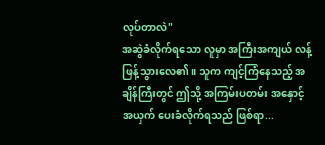လုပ်တာလဲ"
အဆွဲခံလိုက်ရသော လူမှာ အကြီးအကျယ် လန့်ဖြန့်သွားလေ၏။ သူက ကျင့်ကြံနေသည့် အချိန်ကြီးတွင် ဤသို့ အကြမ်းပတမ်း အနှောင့်အယှက် ပေးခံလိုက်ရသည် ဖြစ်ရာ...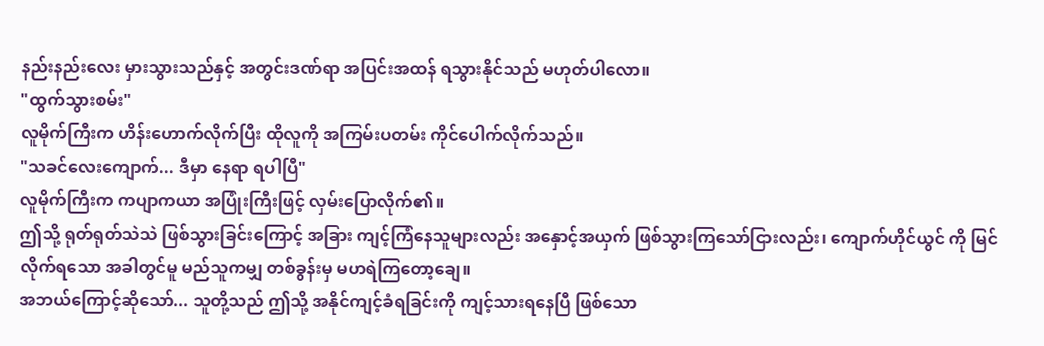နည်းနည်းလေး မှားသွားသည်နှင့် အတွင်းဒဏ်ရာ အပြင်းအထန် ရသွားနိုင်သည် မဟုတ်ပါလော။
"ထွက်သွားစမ်း"
လူမိုက်ကြီးက ဟိန်းဟောက်လိုက်ပြီး ထိုလူကို အကြမ်းပတမ်း ကိုင်ပေါက်လိုက်သည်။
"သခင်လေးကျောက်... ဒီမှာ နေရာ ရပါပြီ"
လူမိုက်ကြီးက ကပျာကယာ အပြုံးကြီးဖြင့် လှမ်းပြောလိုက်၏။
ဤသို့ ရုတ်ရုတ်သဲသဲ ဖြစ်သွားခြင်းကြောင့် အခြား ကျင့်ကြံနေသူများလည်း အနှောင့်အယှက် ဖြစ်သွားကြသော်ငြားလည်း၊ ကျောက်ဟိုင်ယွင် ကို မြင်လိုက်ရသော အခါတွင်မူ မည်သူကမျှ တစ်ခွန်းမှ မဟရဲကြတော့ချေ။
အဘယ်ကြောင့်ဆိုသော်... သူတို့သည် ဤသို့ အနိုင်ကျင့်ခံရခြင်းကို ကျင့်သားရနေပြီ ဖြစ်သော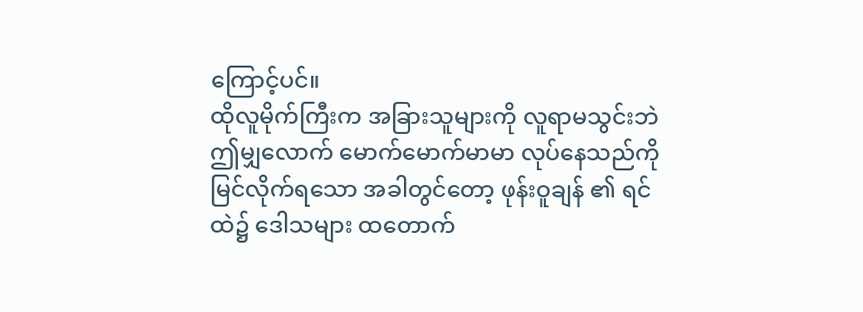ကြောင့်ပင်။
ထိုလူမိုက်ကြီးက အခြားသူများကို လူရာမသွင်းဘဲ ဤမျှလောက် မောက်မောက်မာမာ လုပ်နေသည်ကို မြင်လိုက်ရသော အခါတွင်တော့ ဖုန်းဝူချန် ၏ ရင်ထဲ၌ ဒေါသများ ထတောက်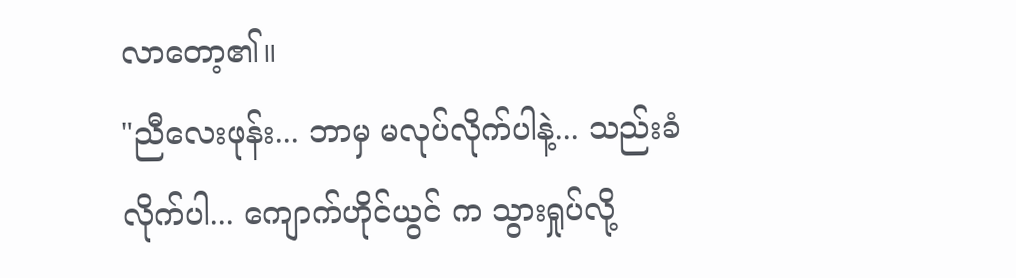လာတော့၏။
"ညီလေးဖုန်း... ဘာမှ မလုပ်လိုက်ပါနဲ့... သည်းခံလိုက်ပါ... ကျောက်ဟိုင်ယွင် က သွားရှုပ်လို့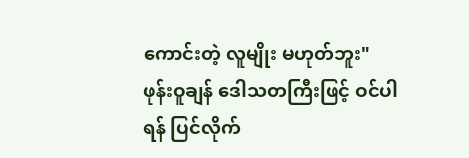ကောင်းတဲ့ လူမျိုး မဟုတ်ဘူး"
ဖုန်းဝူချန် ဒေါသတကြီးဖြင့် ဝင်ပါရန် ပြင်လိုက်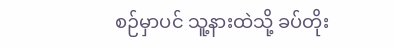စဉ်မှာပင် သူ့နားထဲသို့ ခပ်တိုး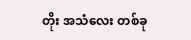တိုး အသံလေး တစ်ခု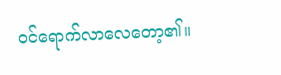ဝင်ရောက်လာလေတော့၏။